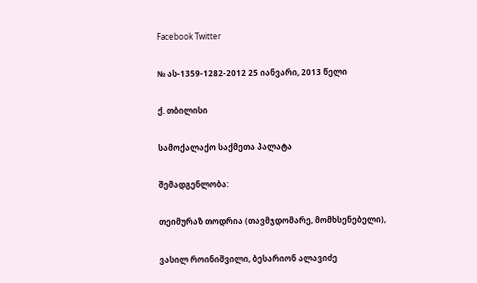Facebook Twitter

№ ას-1359-1282-2012 25 იანვარი, 2013 წელი

ქ. თბილისი

სამოქალაქო საქმეთა პალატა

შემადგენლობა:

თეიმურაზ თოდრია (თავმჯდომარე, მომხსენებელი),

ვასილ როინიშვილი, ბესარიონ ალავიძე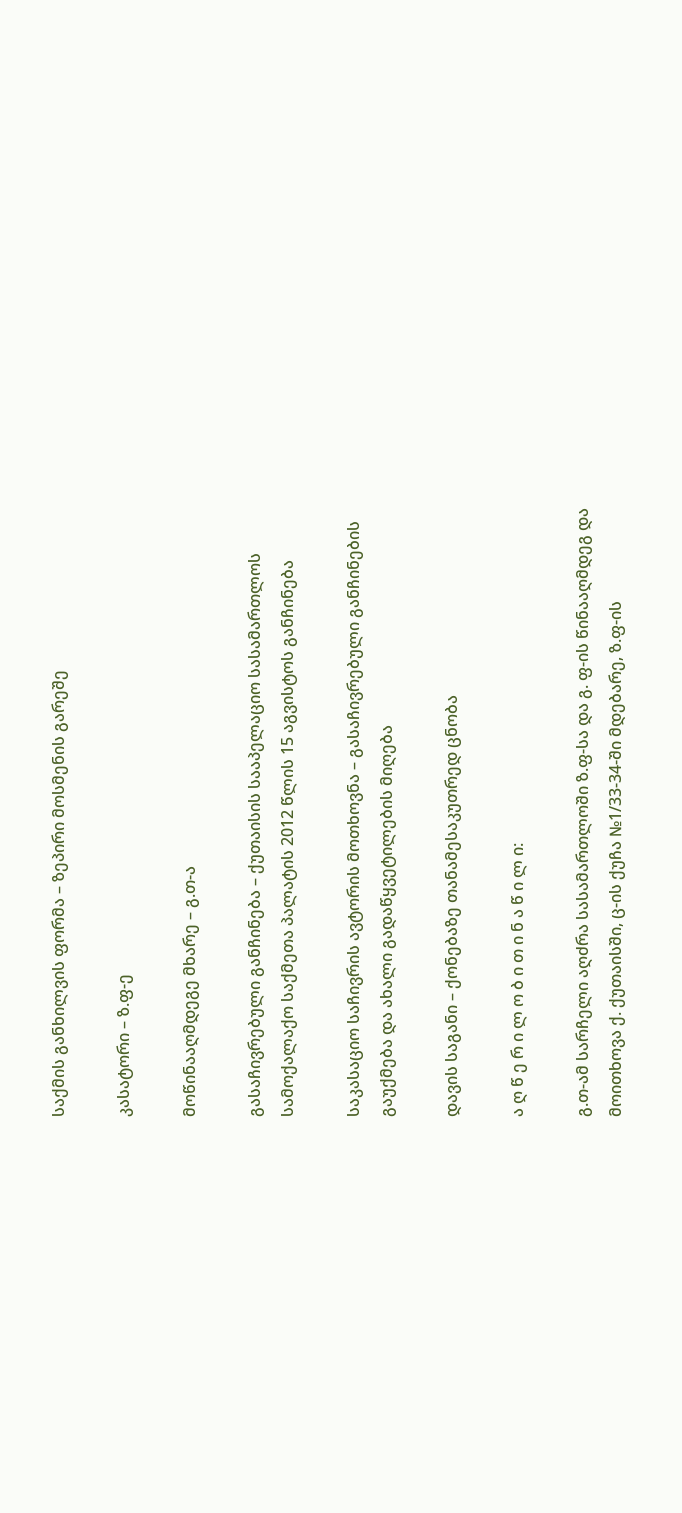საქმის განხილვის ფორმა – ზეპირი მოსმენის გარეშე

კასატორი – ზ.ფ-ე

მოწინააღმდეგე მხარე – გ.თ-ა

გასაჩივრებული განჩინება – ქუთაისის სააპელაციო სასამართლოს სამოქალაქო საქმეთა პალატის 2012 წლის 15 აგვისტოს განჩინება

საკასაციო საჩივრის ავტორის მოთხოვნა – გასაჩივრებული განჩინების გაუქმება და ახალი გადაწყვეტილების მიღება

დავის საგანი – ქონებაზე თანამესაკუთრედ ცნობა

ა ღ წ ე რ ი ლ ო ბ ი თ ი ნ ა წ ი ლ ი:

გ.თ-ამ სარჩელი აღძრა სასამართლოში ზ.ფ-სა და გ. ფ-ის წინააღმდეგ და მოითხოვა ქ. ქუთაისში, ც-ის ქუჩა №1/33-34-ში მდებარე, ზ.ფ-ის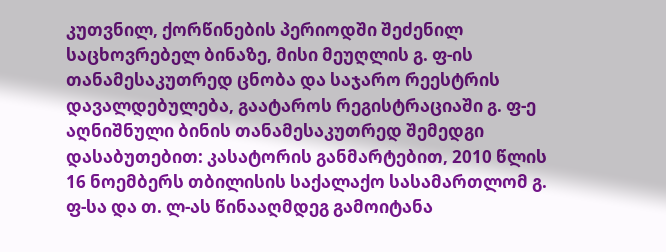კუთვნილ, ქორწინების პერიოდში შეძენილ საცხოვრებელ ბინაზე, მისი მეუღლის გ. ფ-ის თანამესაკუთრედ ცნობა და საჯარო რეესტრის დავალდებულება, გაატაროს რეგისტრაციაში გ. ფ-ე აღნიშნული ბინის თანამესაკუთრედ შემედგი დასაბუთებით: კასატორის განმარტებით, 2010 წლის 16 ნოემბერს თბილისის საქალაქო სასამართლომ გ. ფ-სა და თ. ლ-ას წინააღმდეგ გამოიტანა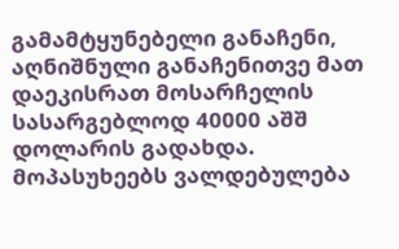გამამტყუნებელი განაჩენი, აღნიშნული განაჩენითვე მათ დაეკისრათ მოსარჩელის სასარგებლოდ 40000 აშშ დოლარის გადახდა. მოპასუხეებს ვალდებულება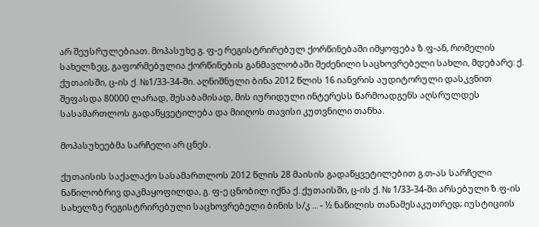არ შეუსრულებიათ. მოპასუხე გ. ფ-ე რეგისტრირებულ ქორწინებაში იმყოფება ზ.ფ-ან, რომელის სახელზეც, გაფორმებულია ქორწინების განმავლობაში შეძენილი საცხოვრებელი სახლი, მდებარე: ქ. ქუთაისში, ც-ის ქ. №1/33-34-ში. აღნიშნული ბინა 2012 წლის 16 იანვრის აუდიტორული დასკვნით შეფასდა 80000 ლარად, შესაბამისად, მის იურიდული ინტერესს წარმოადგენს აღსრულდეს სასამართლოს გადაწყვეტილება და მიიღოს თავისი კუთვნილი თანხა.

მოპასუხეებმა სარჩელი არ ცნეს.

ქუთაისის საქალაქო სასამართლოს 2012 წლის 28 მაისის გადაწყვეტილებით გ.თ-ას სარჩელი ნაწილობრივ დაკმაყოფილდა, გ. ფ-ე ცნობილ იქნა ქ. ქუთაისში, ც-ის ქ. № 1/33-34-ში არსებული ზ.ფ-ის სახელზე რეგისტრირებული საცხოვრებელი ბინის ს/კ ... - ½ ნაწილის თანამესაკუთრედ; იუსტიციის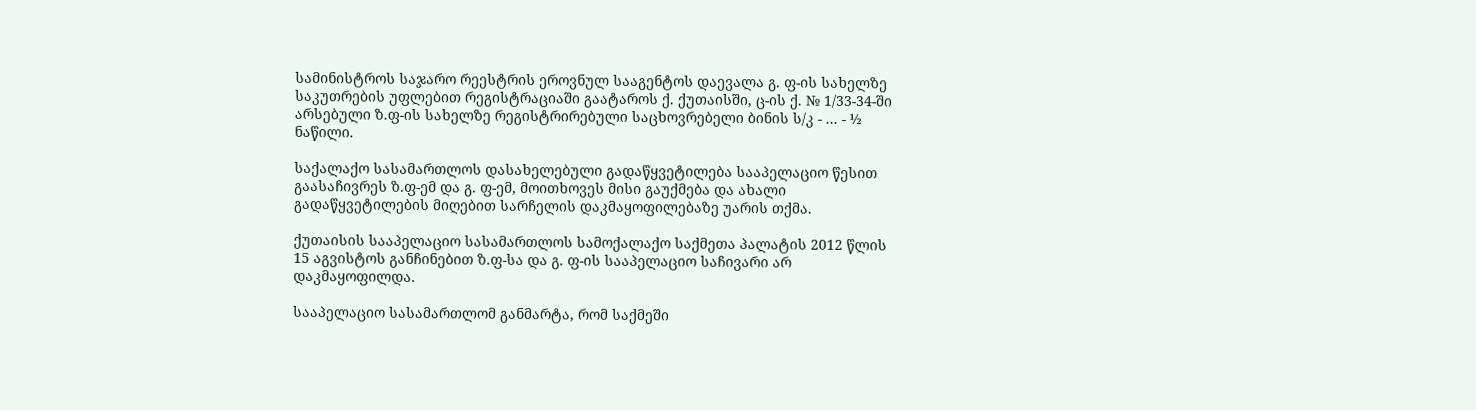სამინისტროს საჯარო რეესტრის ეროვნულ სააგენტოს დაევალა გ. ფ-ის სახელზე საკუთრების უფლებით რეგისტრაციაში გაატაროს ქ. ქუთაისში, ც-ის ქ. № 1/33-34-ში არსებული ზ.ფ-ის სახელზე რეგისტრირებული საცხოვრებელი ბინის ს/კ - ... - ½ ნაწილი.

საქალაქო სასამართლოს დასახელებული გადაწყვეტილება სააპელაციო წესით გაასაჩივრეს ზ.ფ-ემ და გ. ფ-ემ, მოითხოვეს მისი გაუქმება და ახალი გადაწყვეტილების მიღებით სარჩელის დაკმაყოფილებაზე უარის თქმა.

ქუთაისის სააპელაციო სასამართლოს სამოქალაქო საქმეთა პალატის 2012 წლის 15 აგვისტოს განჩინებით ზ.ფ-სა და გ. ფ-ის სააპელაციო საჩივარი არ დაკმაყოფილდა.

სააპელაციო სასამართლომ განმარტა, რომ საქმეში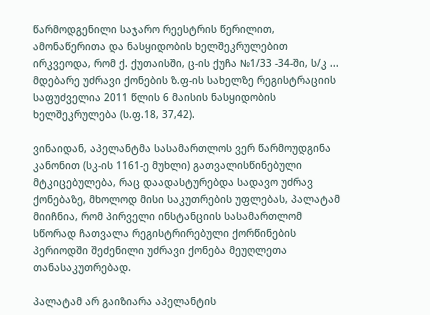წარმოდგენილი საჯარო რეესტრის წერილით, ამონაწერითა და ნასყიდობის ხელშეკრულებით ირკვეოდა, რომ ქ. ქუთაისში, ც-ის ქუჩა №1/33 -34-ში, ს/კ ... მდებარე უძრავი ქონების ზ.ფ-ის სახელზე რეგისტრაციის საფუძველია 2011 წლის 6 მაისის ნასყიდობის ხელშეკრულება (ს.ფ.18, 37,42).

ვინაიდან, აპელანტმა სასამართლოს ვერ წარმოუდგინა კანონით (სკ-ის 1161-ე მუხლი) გათვალისწინებული მტკიცებულება, რაც დაადასტურებდა სადავო უძრავ ქონებაზე, მხოლოდ მისი საკუთრების უფლებას, პალატამ მიიჩნია, რომ პირველი ინსტანციის სასამართლომ სწორად ჩათვალა რეგისტრირებული ქორწინების პერიოდში შეძენილი უძრავი ქონება მეუღლეთა თანასაკუთრებად.

პალატამ არ გაიზიარა აპელანტის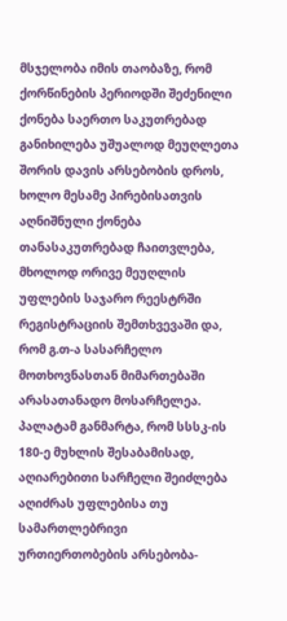მსჯელობა იმის თაობაზე, რომ ქორწინების პერიოდში შეძენილი ქონება საერთო საკუთრებად განიხილება უშუალოდ მეუღლეთა შორის დავის არსებობის დროს, ხოლო მესამე პირებისათვის აღნიშნული ქონება თანასაკუთრებად ჩაითვლება, მხოლოდ ორივე მეუღლის უფლების საჯარო რეესტრში რეგისტრაციის შემთხვევაში და, რომ გ.თ-ა სასარჩელო მოთხოვნასთან მიმართებაში არასათანადო მოსარჩელეა. პალატამ განმარტა, რომ სსსკ-ის 180-ე მუხლის შესაბამისად, აღიარებითი სარჩელი შეიძლება აღიძრას უფლებისა თუ სამართლებრივი ურთიერთობების არსებობა-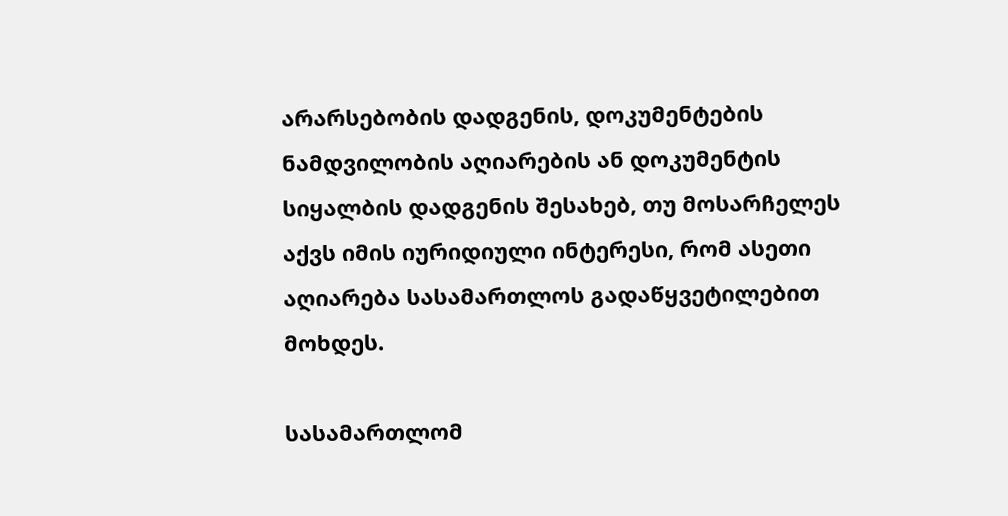არარსებობის დადგენის, დოკუმენტების ნამდვილობის აღიარების ან დოკუმენტის სიყალბის დადგენის შესახებ, თუ მოსარჩელეს აქვს იმის იურიდიული ინტერესი, რომ ასეთი აღიარება სასამართლოს გადაწყვეტილებით მოხდეს.

სასამართლომ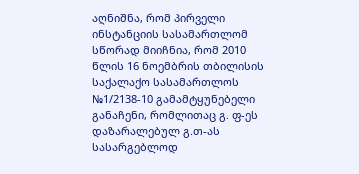აღნიშნა, რომ პირველი ინსტანციის სასამართლომ სწორად მიიჩნია, რომ 2010 წლის 16 ნოემბრის თბილისის საქალაქო სასამართლოს №1/2138-10 გამამტყუნებელი განაჩენი, რომლითაც გ. ფ-ეს დაზარალებულ გ.თ-ას სასარგებლოდ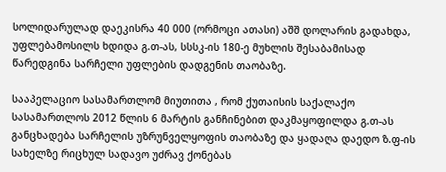სოლიდარულად დაეკისრა 40 000 (ორმოცი ათასი) აშშ დოლარის გადახდა, უფლებამოსილს ხდიდა გ.თ-ას, სსსკ-ის 180-ე მუხლის შესაბამისად წარედგინა სარჩელი უფლების დადგენის თაობაზე.

სააპელაციო სასამართლომ მიუთითა , რომ ქუთაისის საქალაქო სასამართლოს 2012 წლის 6 მარტის განჩინებით დაკმაყოფილდა გ.თ-ას განცხადება სარჩელის უზრუნველყოფის თაობაზე და ყადაღა დაედო ზ.ფ-ის სახელზე რიცხულ სადავო უძრავ ქონებას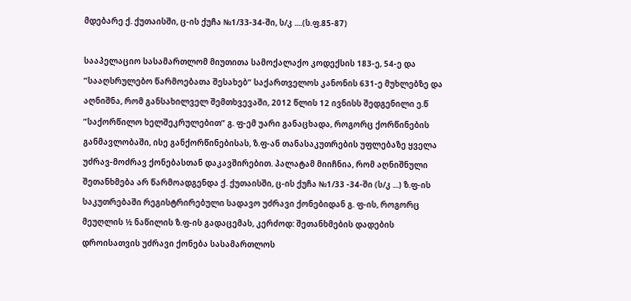მდებარე ქ. ქუთაისში, ც-ის ქუჩა №1/33-34-ში, ს/კ ....(ს.ფ.85-87)

სააპელაციო სასამართლომ მიუთითა სამოქალაქო კოდექსის 183-ე, 54-ე და ”სააღსრულებო წარმოებათა შესახებ” საქართველოს კანონის 631-ე მუხლებზე და აღნიშნა, რომ განსახილველ შემთხვევაში, 2012 წლის 12 ივნისს შედგენილი ე.წ ”საქორწილო ხელშეკრულებით” გ. ფ-ემ უარი განაცხადა, როგორც ქორწინების განმავლობაში, ისე განქორწინებისას, ზ.ფ-ან თანასაკუთრების უფლებაზე ყველა უძრავ-მოძრავ ქონებასთან დაკავშირებით. პალატამ მიიჩნია, რომ აღნიშნული შეთანხმება არ წარმოადგენდა ქ. ქუთაისში, ც-ის ქუჩა №1/33 -34-ში (ს/კ ...) ზ.ფ-ის საკუთრებაში რეგისტრირებული სადავო უძრავი ქონებიდან გ. ფ-ის, როგორც მეუღლის ½ ნაწილის ზ.ფ-ის გადაცემას, კერძოდ: შეთანხმების დადების დროისათვის უძრავი ქონება სასამართლოს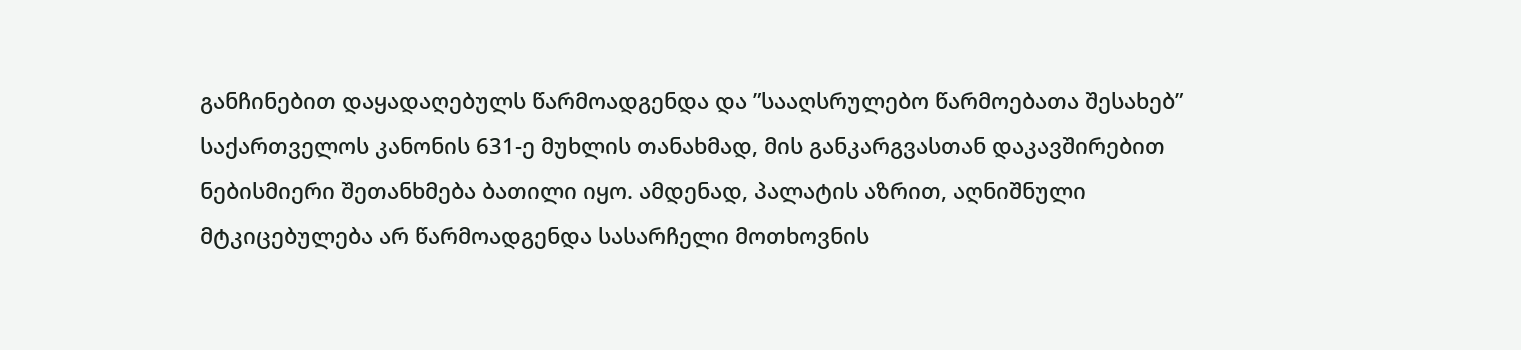განჩინებით დაყადაღებულს წარმოადგენდა და ”სააღსრულებო წარმოებათა შესახებ” საქართველოს კანონის 631-ე მუხლის თანახმად, მის განკარგვასთან დაკავშირებით ნებისმიერი შეთანხმება ბათილი იყო. ამდენად, პალატის აზრით, აღნიშნული მტკიცებულება არ წარმოადგენდა სასარჩელი მოთხოვნის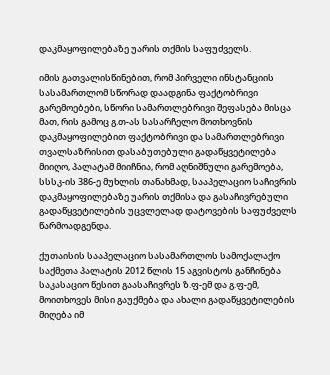დაკმაყოფილებაზე უარის თქმის საფუძველს.

იმის გათვალისწინებით, რომ პირველი ინსტანციის სასამართლომ სწორად დაადგინა ფაქტობრივი გარემოებები, სწორი სამართლებრივი შეფასება მისცა მათ, რის გამოც გ.თ-ას სასარჩელო მოთხოვნის დაკმაყოფილებით ფაქტობრივი და სამართლებრივი თვალსაზრისით დასაბუთებული გადაწყვეტილება მიიღო, პალატამ მიიჩნია, რომ აღნიშნული გარემოება, სსსკ-ის 386-ე მუხლის თანახმად, სააპელაციო საჩივრის დაკმაყოფილებაზე უარის თქმისა და გასაჩივრებული გადაწყვეტილების უცვლელად დატოვების საფუძველს წარმოადგენდა.

ქუთაისის სააპელაციო სასამართლოს სამოქალაქო საქმეთა პალატის 2012 წლის 15 აგვისტოს განჩინება საკასაციო წესით გაასაჩივრეს ზ.ფ-ემ და გ.ფ-ემ, მოითხოვეს მისი გაუქმება და ახალი გადაწყვეტილების მიღება იმ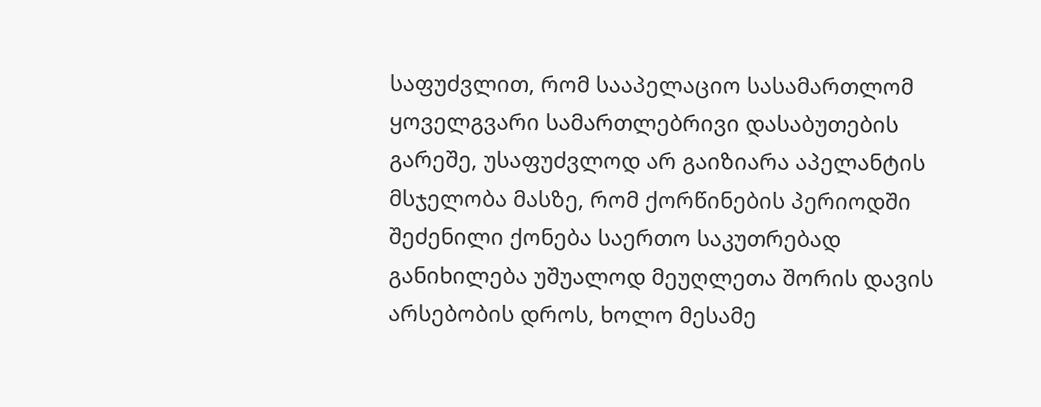საფუძვლით, რომ სააპელაციო სასამართლომ ყოველგვარი სამართლებრივი დასაბუთების გარეშე, უსაფუძვლოდ არ გაიზიარა აპელანტის მსჯელობა მასზე, რომ ქორწინების პერიოდში შეძენილი ქონება საერთო საკუთრებად განიხილება უშუალოდ მეუღლეთა შორის დავის არსებობის დროს, ხოლო მესამე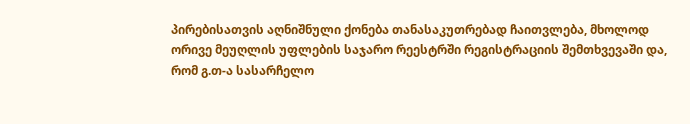პირებისათვის აღნიშნული ქონება თანასაკუთრებად ჩაითვლება, მხოლოდ ორივე მეუღლის უფლების საჯარო რეესტრში რეგისტრაციის შემთხვევაში და, რომ გ.თ-ა სასარჩელო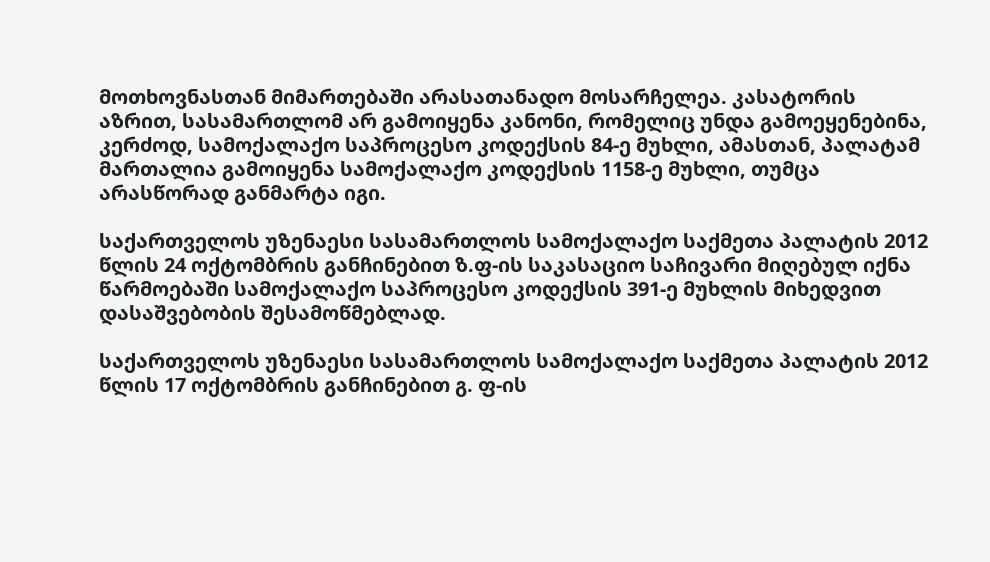მოთხოვნასთან მიმართებაში არასათანადო მოსარჩელეა. კასატორის აზრით, სასამართლომ არ გამოიყენა კანონი, რომელიც უნდა გამოეყენებინა, კერძოდ, სამოქალაქო საპროცესო კოდექსის 84-ე მუხლი, ამასთან, პალატამ მართალია გამოიყენა სამოქალაქო კოდექსის 1158-ე მუხლი, თუმცა არასწორად განმარტა იგი.

საქართველოს უზენაესი სასამართლოს სამოქალაქო საქმეთა პალატის 2012 წლის 24 ოქტომბრის განჩინებით ზ.ფ-ის საკასაციო საჩივარი მიღებულ იქნა წარმოებაში სამოქალაქო საპროცესო კოდექსის 391-ე მუხლის მიხედვით დასაშვებობის შესამოწმებლად.

საქართველოს უზენაესი სასამართლოს სამოქალაქო საქმეთა პალატის 2012 წლის 17 ოქტომბრის განჩინებით გ. ფ-ის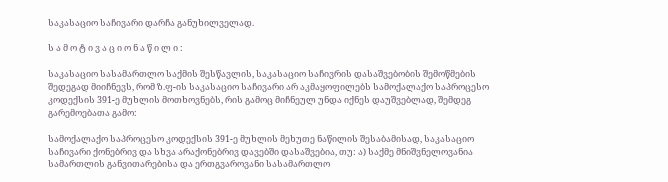საკასაციო საჩივარი დარჩა განუხილველად.

ს ა მ ო ტ ი ვ ა ც ი ო ნ ა წ ი ლ ი :

საკასაციო სასამართლო საქმის შესწავლის, საკასაციო საჩივრის დასაშვებობის შემოწმების შედეგად მიიჩნევს, რომ ზ.ფ-ის საკასაციო საჩივარი არ აკმაყოფილებს სამოქალაქო საპროცესო კოდექსის 391-ე მუხლის მოთხოვნებს, რის გამოც მიჩნეულ უნდა იქნეს დაუშვებლად, შემდეგ გარემოებათა გამო:

სამოქალაქო საპროცესო კოდექსის 391-ე მუხლის მეხუთე ნაწილის შესაბამისად, საკასაციო საჩივარი ქონებრივ და სხვა არაქონებრივ დავებში დასაშვებია, თუ: ა) საქმე მნიშვნელოვანია სამართლის განვითარებისა და ერთგვაროვანი სასამართლო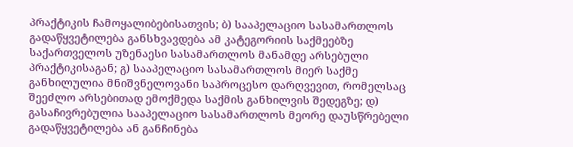პრაქტიკის ჩამოყალიბებისათვის; ბ) სააპელაციო სასამართლოს გადაწყვეტილება განსხვავდება ამ კატეგორიის საქმეებზე საქართველოს უზენაესი სასამართლოს მანამდე არსებული პრაქტიკისაგან; გ) სააპელაციო სასამართლოს მიერ საქმე განხილულია მნიშვნელოვანი საპროცესო დარღვევით, რომელსაც შეეძლო არსებითად ემოქმედა საქმის განხილვის შედეგზე; დ) გასაჩივრებულია სააპელაციო სასამართლოს მეორე დაუსწრებელი გადაწყვეტილება ან განჩინება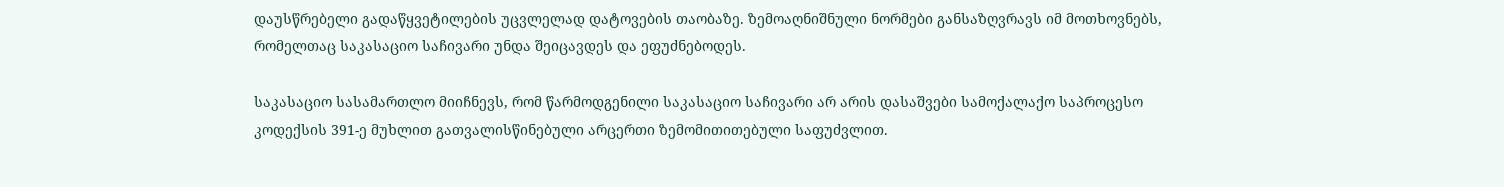დაუსწრებელი გადაწყვეტილების უცვლელად დატოვების თაობაზე. ზემოაღნიშნული ნორმები განსაზღვრავს იმ მოთხოვნებს, რომელთაც საკასაციო საჩივარი უნდა შეიცავდეს და ეფუძნებოდეს.

საკასაციო სასამართლო მიიჩნევს, რომ წარმოდგენილი საკასაციო საჩივარი არ არის დასაშვები სამოქალაქო საპროცესო კოდექსის 391-ე მუხლით გათვალისწინებული არცერთი ზემომითითებული საფუძვლით.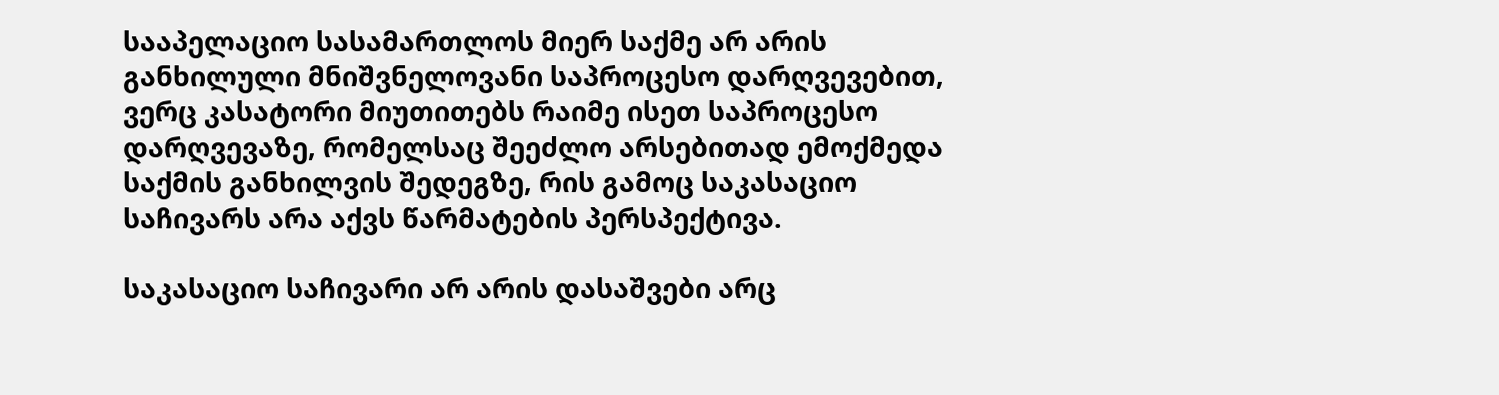სააპელაციო სასამართლოს მიერ საქმე არ არის განხილული მნიშვნელოვანი საპროცესო დარღვევებით, ვერც კასატორი მიუთითებს რაიმე ისეთ საპროცესო დარღვევაზე, რომელსაც შეეძლო არსებითად ემოქმედა საქმის განხილვის შედეგზე, რის გამოც საკასაციო საჩივარს არა აქვს წარმატების პერსპექტივა.

საკასაციო საჩივარი არ არის დასაშვები არც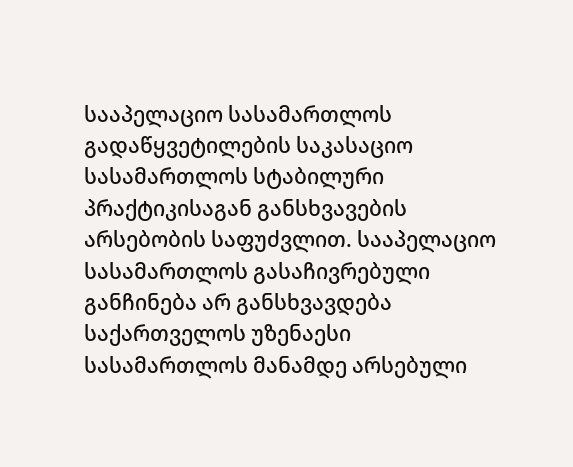სააპელაციო სასამართლოს გადაწყვეტილების საკასაციო სასამართლოს სტაბილური პრაქტიკისაგან განსხვავების არსებობის საფუძვლით. სააპელაციო სასამართლოს გასაჩივრებული განჩინება არ განსხვავდება საქართველოს უზენაესი სასამართლოს მანამდე არსებული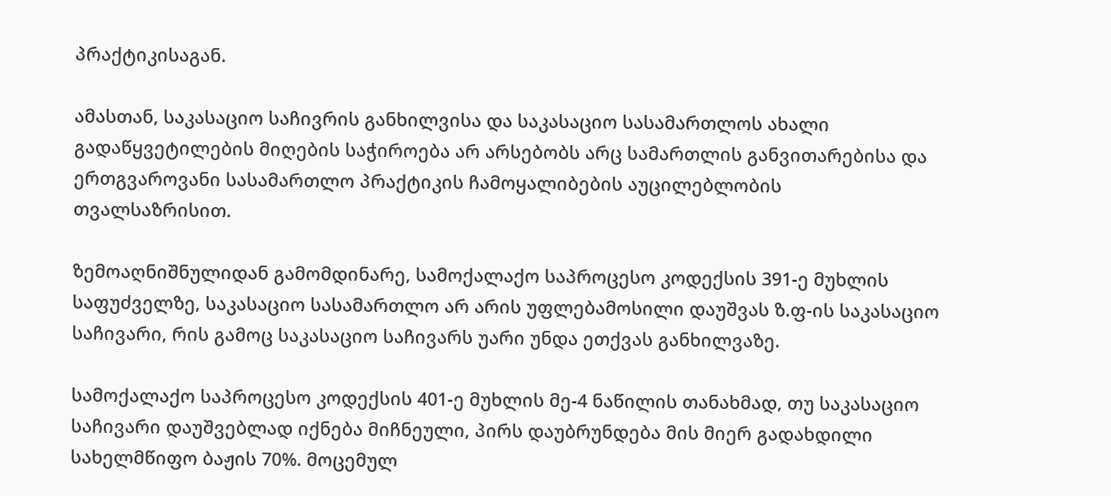პრაქტიკისაგან.

ამასთან, საკასაციო საჩივრის განხილვისა და საკასაციო სასამართლოს ახალი გადაწყვეტილების მიღების საჭიროება არ არსებობს არც სამართლის განვითარებისა და ერთგვაროვანი სასამართლო პრაქტიკის ჩამოყალიბების აუცილებლობის თვალსაზრისით.

ზემოაღნიშნულიდან გამომდინარე, სამოქალაქო საპროცესო კოდექსის 391-ე მუხლის საფუძველზე, საკასაციო სასამართლო არ არის უფლებამოსილი დაუშვას ზ.ფ-ის საკასაციო საჩივარი, რის გამოც საკასაციო საჩივარს უარი უნდა ეთქვას განხილვაზე.

სამოქალაქო საპროცესო კოდექსის 401-ე მუხლის მე-4 ნაწილის თანახმად, თუ საკასაციო საჩივარი დაუშვებლად იქნება მიჩნეული, პირს დაუბრუნდება მის მიერ გადახდილი სახელმწიფო ბაჟის 70%. მოცემულ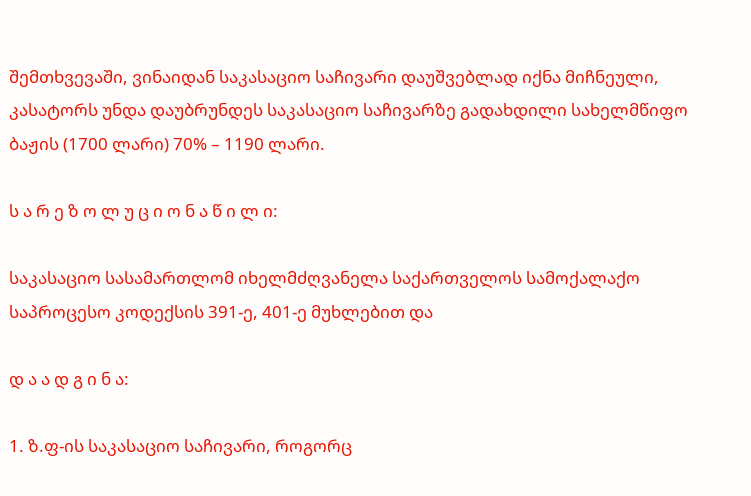შემთხვევაში, ვინაიდან საკასაციო საჩივარი დაუშვებლად იქნა მიჩნეული, კასატორს უნდა დაუბრუნდეს საკასაციო საჩივარზე გადახდილი სახელმწიფო ბაჟის (1700 ლარი) 70% – 1190 ლარი.

ს ა რ ე ზ ო ლ უ ც ი ო ნ ა წ ი ლ ი:

საკასაციო სასამართლომ იხელმძღვანელა საქართველოს სამოქალაქო საპროცესო კოდექსის 391-ე, 401-ე მუხლებით და

დ ა ა დ გ ი ნ ა:

1. ზ.ფ-ის საკასაციო საჩივარი, როგორც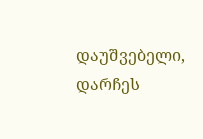დაუშვებელი, დარჩეს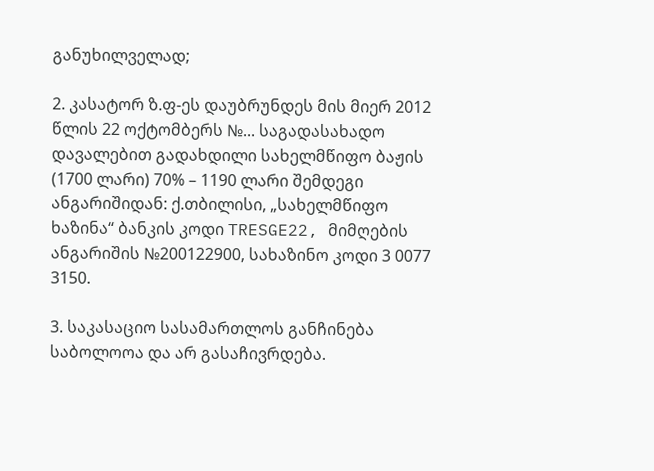განუხილველად;

2. კასატორ ზ.ფ-ეს დაუბრუნდეს მის მიერ 2012 წლის 22 ოქტომბერს №... საგადასახადო დავალებით გადახდილი სახელმწიფო ბაჟის (1700 ლარი) 70% – 1190 ლარი შემდეგი ანგარიშიდან: ქ.თბილისი, „სახელმწიფო ხაზინა“ ბანკის კოდი TRESGE22, მიმღების ანგარიშის №200122900, სახაზინო კოდი 3 0077 3150.

3. საკასაციო სასამართლოს განჩინება საბოლოოა და არ გასაჩივრდება.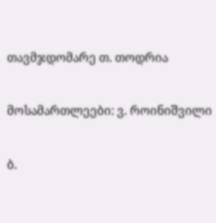თავმჯდომარე თ. თოდრია

მოსამართლეები: ვ. როინიშვილი

ბ.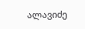ალავიძე